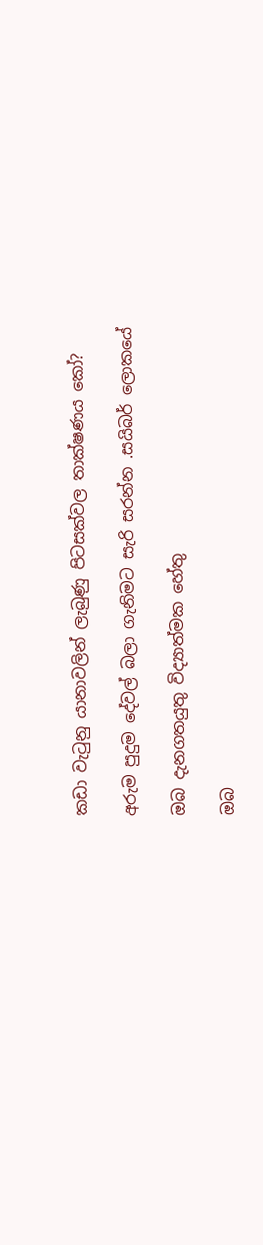කඩා වැටුනු යානාවලින් ලැබුණු පිටසක්වල තාක්ෂණය කෝ?

අරුම පුදුම දේවල් බලා ගැනිමට සැරි සරන්න .සයිබර් ලොකයේ

ඔබ දැනගතයුතු විද්‍යාත්මක හේතු

ඔබ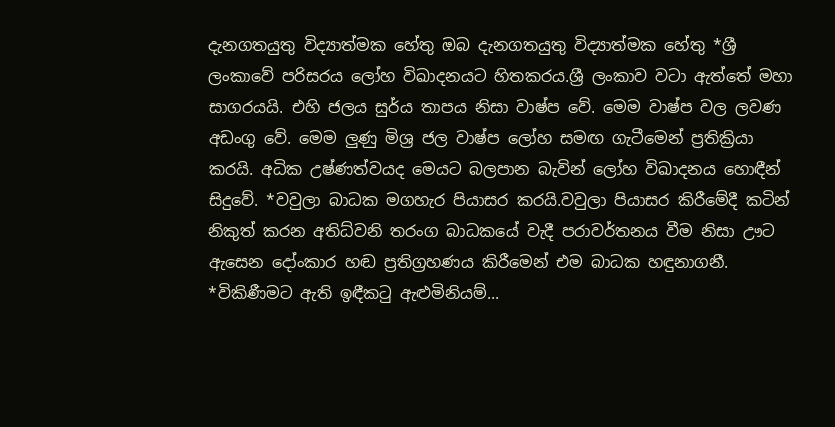දැනගතයුතු විද්‍යාත්මක හේතු ඔබ දැනගතයුතු විද්‍යාත්මක හේතු *ශ්‍රී ලංකාවේ පරිසරය ලෝහ විඛාදනයට හිතකරය.ශ්‍රී ලංකාව වටා ඇත්තේ මහා සාගරයයි. එහි ජලය සුර්ය තාපය නිසා වාෂ්ප වේ. මෙම වාෂ්ප වල ලවණ අඩංගු වේ. මෙම ලුණු මිශ්‍ර ජල වාෂ්ප ලෝහ සමඟ ගැටීමෙන් ප්‍රතික්‍රියා කරයි. අධික උෂ්ණත්වයද මෙයට බලපාන බැවින් ලෝහ විඛාදනය හොඳීන් සිදුවේ. *වවුලා බාධක මගහැර පියාසර කරයි.වවුලා පියාසර කිරීමේදී කටින් නිකුත් කරන අතිධ්වනි තරංග බාධකයේ වැදී පරාවර්තනය වීම නිසා ඌට ඇසෙන දෝංකාර හඬ ප්‍රතිග්‍රහණය කිරීමෙන් එම බාධක හඳුනාගනී. *විකිණීමට ඇති ඉඳීකටු ඇළුමිනියම්...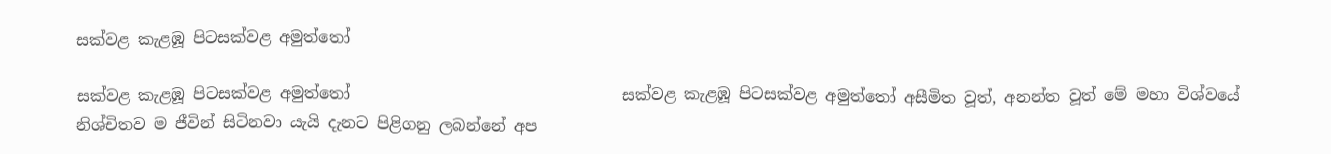සක්වළ කැළඹූ පිටසක්වළ අමුත්තෝ

සක්වළ කැළඹූ පිටසක්වළ අමුත්තෝ                                  සක්වළ කැළඹූ පිටසක්වළ අමුත්තෝ අසීමිත වූත්, අනන්ත වූත් මේ මහා විශ්වයේ නිශ්චිතව ම ජීවින් සිටිනවා යැයි දැනට පිළිගනු ලබන්නේ අප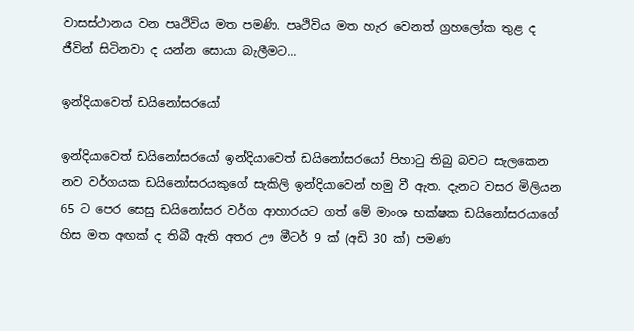වාසස්ථානය වන පෘථිවිය මත පමණි. පෘථිවිය මත හැර වෙනත් ග්‍රහලෝක තුළ ද ජීවින් සිටිනවා ද යන්න සොයා බැලීමට...

ඉන්දියාවෙත් ඩයිනෝසරයෝ

ඉන්දියාවෙත් ඩයිනෝසරයෝ ඉන්දියාවෙත් ඩයිනෝසරයෝ පිහාටු තිබු බවට සැලකෙන නව වර්ගයක ඩයිනෝසරයකුගේ සැකිලි ඉන්දියාවෙන් හමු වී ඇත. දැනට වසර මිලියන 65 ට පෙර සෙසු ඩයිනෝසර වර්ග ආහාරයට ගත් මේ මාංශ භක්ෂක ඩයිනෝසරයාගේ හිස මත අඟක් ද තිබී ඇති අතර ඌ මීටර් 9 ක් (අඩි 30 ක්) පමණ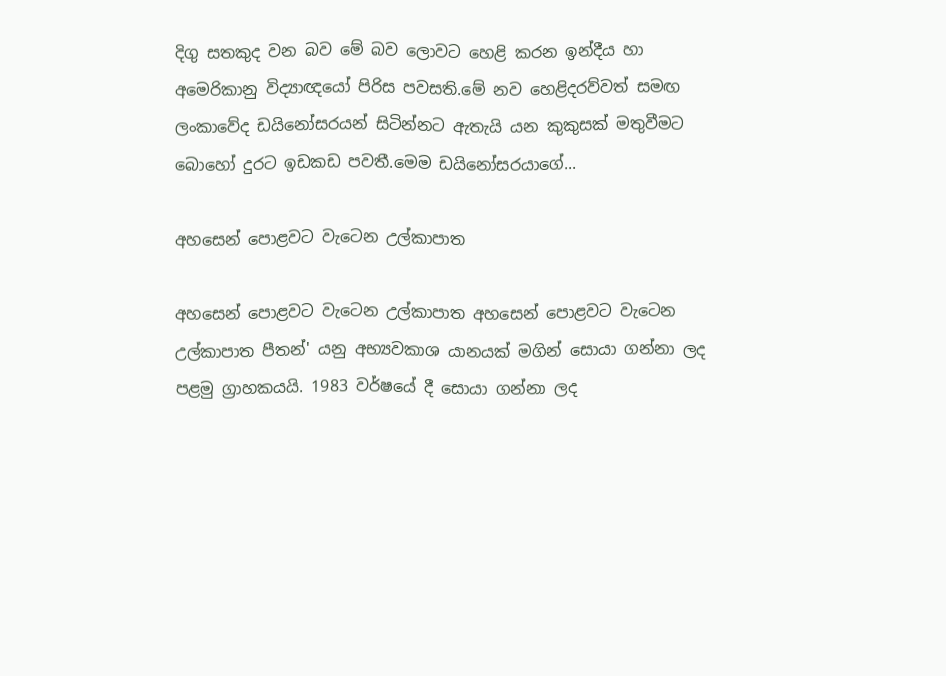දිගු සතකුද වන බව මේ බව ලොවට හෙළි කරන ඉන්දීය හා අමෙරිකානු විද්‍යාඥයෝ පිරිස පවසති.මේ නව හෙළිදරව්වත් සමඟ ලංකාවේද ඩයිනෝසරයන් සිටින්නට ඇතැයි යන කුකුසක් මතුවීමට බොහෝ දුරට ඉඩකඩ පවතී.මෙම ඩයිනෝසරයාගේ...

අහසෙන් පොළවට වැටෙන උල්කාපාත

අහසෙන් පොළවට වැටෙන උල්කාපාත අහසෙන් පොළවට වැටෙන උල්කාපාත පීතන්' යනු අභ්‍යවකාශ යානයක් මගින් සොයා ගන්නා ලද පළමු ග්‍රාහකයයි. 1983 වර්ෂයේ දී සොයා ගන්නා ලද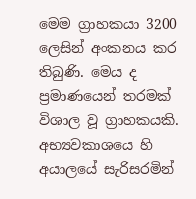මෙම ග්‍රාහකයා 3200 ලෙසින් අංකනය කර තිබුණි. මෙය ද ප්‍රමාණයෙන් තරමක් විශාල වූ ග්‍රාහකයකි. අභ්‍යවකාශයෙ හි අයාලයේ සැරිසරමින්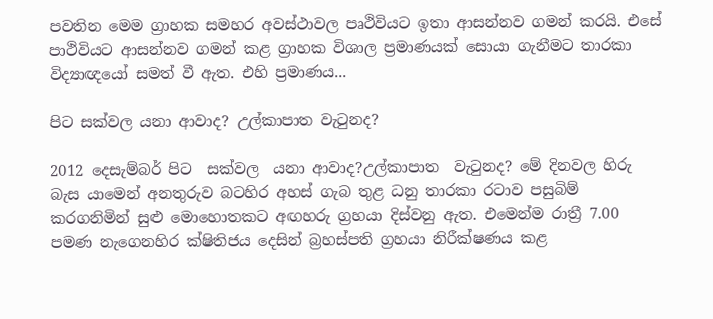පවතින මෙම ග්‍රාහක සමහර අවස්ථාවල පෘථිවියට ඉතා ආසන්නව ගමන් කරයි. එසේ පාථිවියට ආසන්නව ගමන් කළ ග්‍රාහක විශාල ප්‍රමාණයක් සොයා ගැනීමට තාරකා විද්‍යාඥයෝ සමත් වී ඇත. එහි ප්‍රමාණය...

පිට සක්වල යනා ආවාද? උල්කාපාත වැ‍ටුනද?

2012 දෙසැම්බර් පිට  සක්වල  යනා ආවාද?උල්කාපාත  වැ‍ටුනද? මේ දිනවල හිරු බැස යාමෙන් අනතුරුව බටහිර අහස් ගැබ තුළ ධනු තාරකා රටාව පසුබිම් කරගනිමින් සුළු මොහොතකට අඟහරු ග්‍රහයා දිස්වනු ඇත. එමෙන්ම රාත්‍රී 7.00 පමණ නැගෙනහිර ක්ෂිතිජය දෙසින් බ්‍රහස්පති ග්‍රහයා නිරීක්ෂණය කළ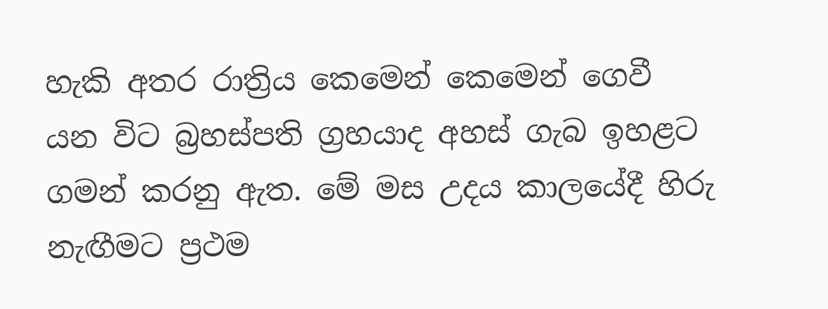හැකි අතර රාත්‍රිය කෙමෙන් කෙමෙන් ගෙවී යන විට බ්‍රහස්පති ග්‍රහයාද අහස් ගැබ ඉහළට ගමන් කරනු ඇත. මේ මස උදය කාලයේදී හිරු නැඟීමට ප්‍රථම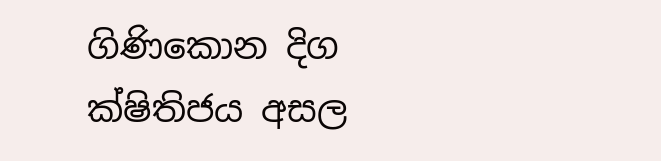ගිණිකොන දිග ක්ෂිතිජය අසල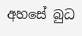අහසේ බුධ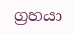ග්‍රහයා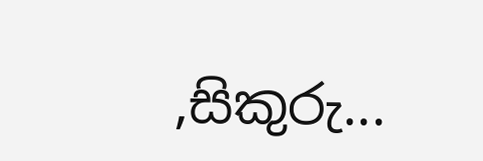,සිකුරු...